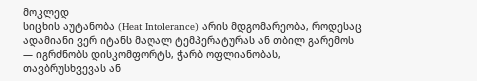მოკლედ
სიცხის აუტანობა (Heat Intolerance) არის მდგომარეობა, როდესაც ადამიანი ვერ იტანს მაღალ ტემპერატურას ან თბილ გარემოს — იგრძნობს დისკომფორტს, ჭარბ ოფლიანობას, თავბრუსხვევას ან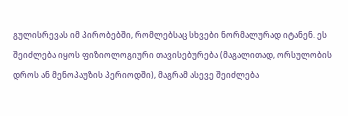გულისრევას იმ პირობებში, რომლებსაც სხვები ნორმალურად იტანენ. ეს შეიძლება იყოს ფიზიოლოგიური თავისებურება (მაგალითად, ორსულობის დროს ან მენოპაუზის პერიოდში), მაგრამ ასევე შეიძლება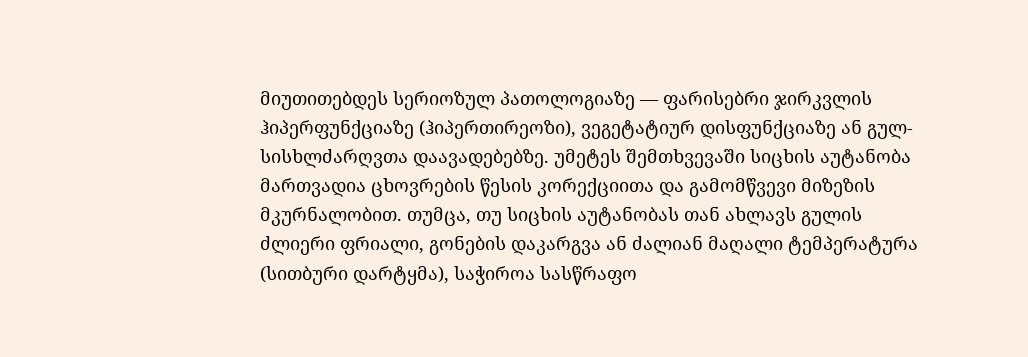მიუთითებდეს სერიოზულ პათოლოგიაზე — ფარისებრი ჯირკვლის ჰიპერფუნქციაზე (ჰიპერთირეოზი), ვეგეტატიურ დისფუნქციაზე ან გულ-სისხლძარღვთა დაავადებებზე. უმეტეს შემთხვევაში სიცხის აუტანობა მართვადია ცხოვრების წესის კორექციითა და გამომწვევი მიზეზის მკურნალობით. თუმცა, თუ სიცხის აუტანობას თან ახლავს გულის ძლიერი ფრიალი, გონების დაკარგვა ან ძალიან მაღალი ტემპერატურა (სითბური დარტყმა), საჭიროა სასწრაფო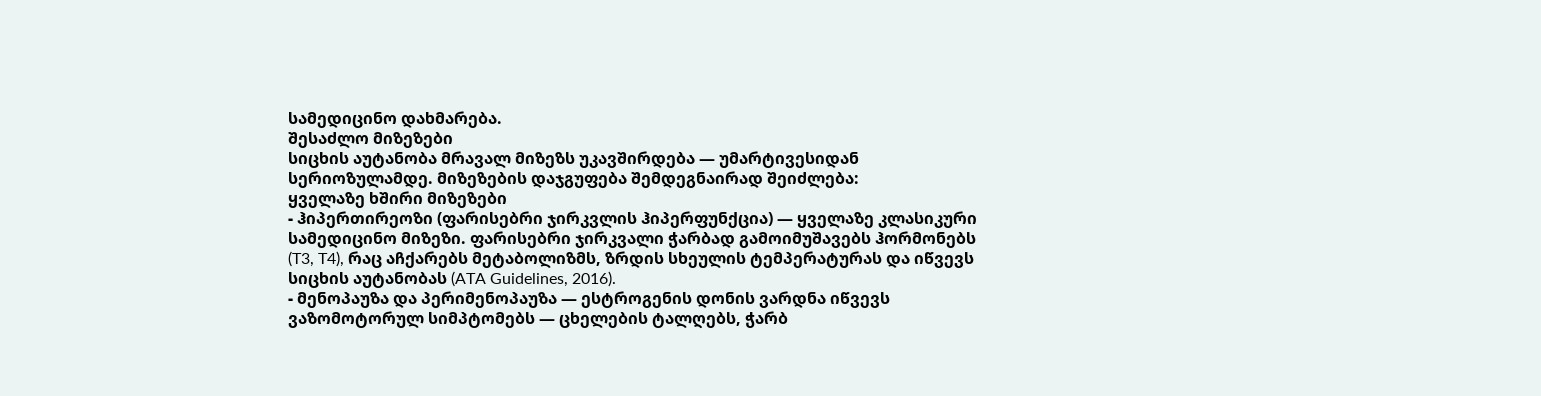სამედიცინო დახმარება.
შესაძლო მიზეზები
სიცხის აუტანობა მრავალ მიზეზს უკავშირდება — უმარტივესიდან სერიოზულამდე. მიზეზების დაჯგუფება შემდეგნაირად შეიძლება:
ყველაზე ხშირი მიზეზები
- ჰიპერთირეოზი (ფარისებრი ჯირკვლის ჰიპერფუნქცია) — ყველაზე კლასიკური სამედიცინო მიზეზი. ფარისებრი ჯირკვალი ჭარბად გამოიმუშავებს ჰორმონებს (T3, T4), რაც აჩქარებს მეტაბოლიზმს, ზრდის სხეულის ტემპერატურას და იწვევს სიცხის აუტანობას (ATA Guidelines, 2016).
- მენოპაუზა და პერიმენოპაუზა — ესტროგენის დონის ვარდნა იწვევს ვაზომოტორულ სიმპტომებს — ცხელების ტალღებს, ჭარბ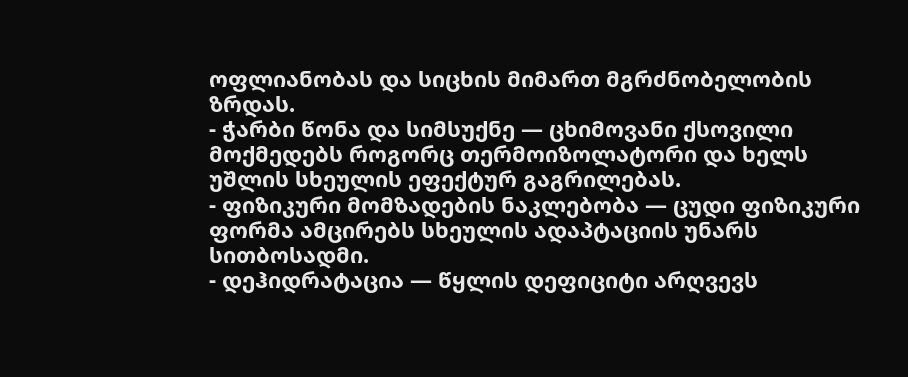ოფლიანობას და სიცხის მიმართ მგრძნობელობის ზრდას.
- ჭარბი წონა და სიმსუქნე — ცხიმოვანი ქსოვილი მოქმედებს როგორც თერმოიზოლატორი და ხელს უშლის სხეულის ეფექტურ გაგრილებას.
- ფიზიკური მომზადების ნაკლებობა — ცუდი ფიზიკური ფორმა ამცირებს სხეულის ადაპტაციის უნარს სითბოსადმი.
- დეჰიდრატაცია — წყლის დეფიციტი არღვევს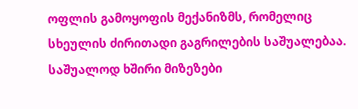ოფლის გამოყოფის მექანიზმს, რომელიც სხეულის ძირითადი გაგრილების საშუალებაა.
საშუალოდ ხშირი მიზეზები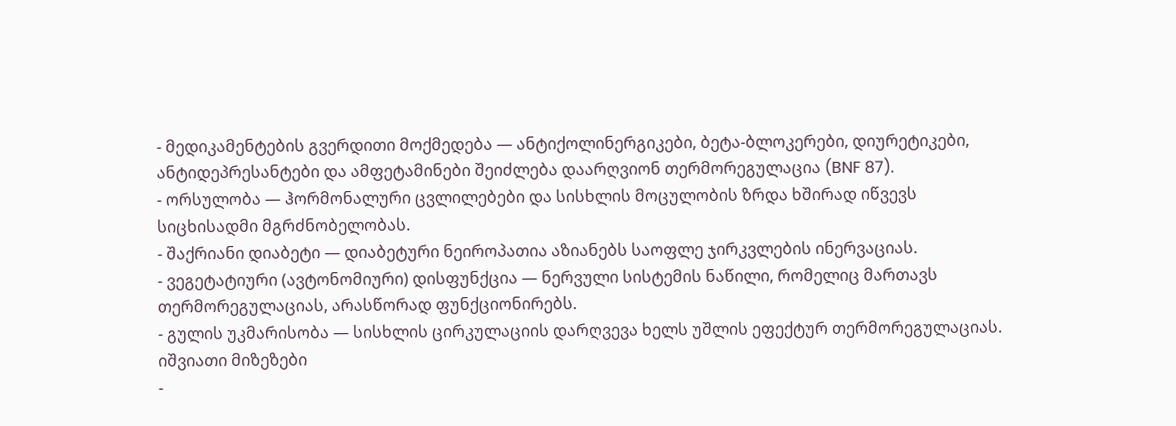- მედიკამენტების გვერდითი მოქმედება — ანტიქოლინერგიკები, ბეტა-ბლოკერები, დიურეტიკები, ანტიდეპრესანტები და ამფეტამინები შეიძლება დაარღვიონ თერმორეგულაცია (BNF 87).
- ორსულობა — ჰორმონალური ცვლილებები და სისხლის მოცულობის ზრდა ხშირად იწვევს სიცხისადმი მგრძნობელობას.
- შაქრიანი დიაბეტი — დიაბეტური ნეიროპათია აზიანებს საოფლე ჯირკვლების ინერვაციას.
- ვეგეტატიური (ავტონომიური) დისფუნქცია — ნერვული სისტემის ნაწილი, რომელიც მართავს თერმორეგულაციას, არასწორად ფუნქციონირებს.
- გულის უკმარისობა — სისხლის ცირკულაციის დარღვევა ხელს უშლის ეფექტურ თერმორეგულაციას.
იშვიათი მიზეზები
-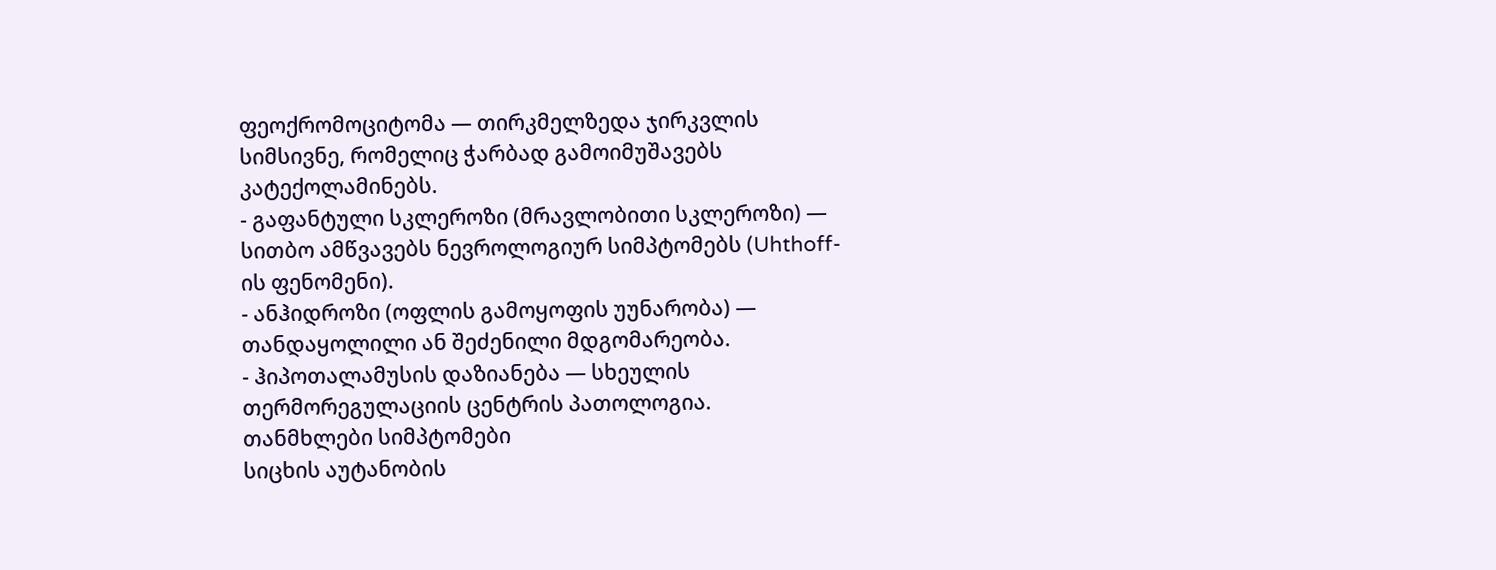ფეოქრომოციტომა — თირკმელზედა ჯირკვლის სიმსივნე, რომელიც ჭარბად გამოიმუშავებს კატექოლამინებს.
- გაფანტული სკლეროზი (მრავლობითი სკლეროზი) — სითბო ამწვავებს ნევროლოგიურ სიმპტომებს (Uhthoff-ის ფენომენი).
- ანჰიდროზი (ოფლის გამოყოფის უუნარობა) — თანდაყოლილი ან შეძენილი მდგომარეობა.
- ჰიპოთალამუსის დაზიანება — სხეულის თერმორეგულაციის ცენტრის პათოლოგია.
თანმხლები სიმპტომები
სიცხის აუტანობის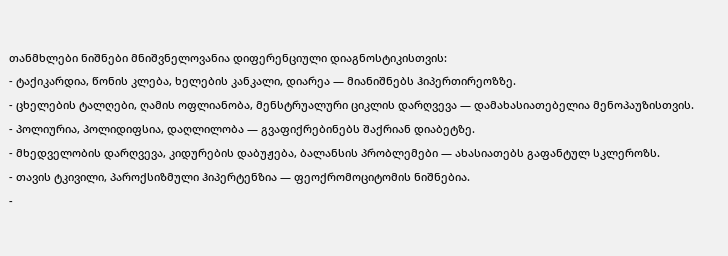თანმხლები ნიშნები მნიშვნელოვანია დიფერენციული დიაგნოსტიკისთვის:
- ტაქიკარდია, წონის კლება, ხელების კანკალი, დიარეა — მიანიშნებს ჰიპერთირეოზზე.
- ცხელების ტალღები, ღამის ოფლიანობა, მენსტრუალური ციკლის დარღვევა — დამახასიათებელია მენოპაუზისთვის.
- პოლიურია, პოლიდიფსია, დაღლილობა — გვაფიქრებინებს შაქრიან დიაბეტზე.
- მხედველობის დარღვევა, კიდურების დაბუჟება, ბალანსის პრობლემები — ახასიათებს გაფანტულ სკლეროზს.
- თავის ტკივილი, პაროქსიზმული ჰიპერტენზია — ფეოქრომოციტომის ნიშნებია.
-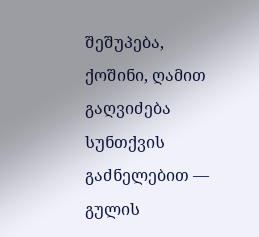შეშუპება, ქოშინი, ღამით გაღვიძება სუნთქვის გაძნელებით — გულის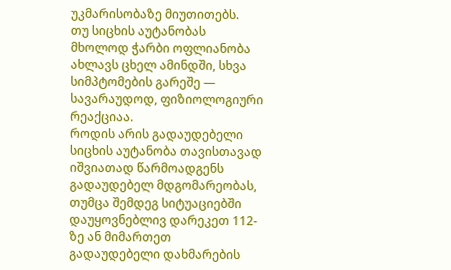უკმარისობაზე მიუთითებს.
თუ სიცხის აუტანობას მხოლოდ ჭარბი ოფლიანობა ახლავს ცხელ ამინდში, სხვა სიმპტომების გარეშე — სავარაუდოდ, ფიზიოლოგიური რეაქციაა.
როდის არის გადაუდებელი
სიცხის აუტანობა თავისთავად იშვიათად წარმოადგენს გადაუდებელ მდგომარეობას, თუმცა შემდეგ სიტუაციებში დაუყოვნებლივ დარეკეთ 112-ზე ან მიმართეთ გადაუდებელი დახმარების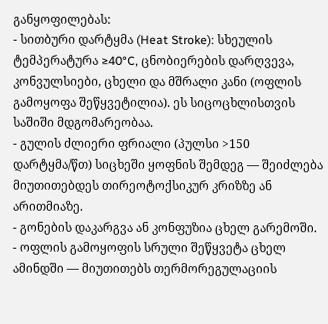განყოფილებას:
- სითბური დარტყმა (Heat Stroke): სხეულის ტემპერატურა ≥40°C, ცნობიერების დარღვევა, კონვულსიები, ცხელი და მშრალი კანი (ოფლის გამოყოფა შეწყვეტილია). ეს სიცოცხლისთვის საშიში მდგომარეობაა.
- გულის ძლიერი ფრიალი (პულსი >150 დარტყმა/წთ) სიცხეში ყოფნის შემდეგ — შეიძლება მიუთითებდეს თირეოტოქსიკურ კრიზზე ან არითმიაზე.
- გონების დაკარგვა ან კონფუზია ცხელ გარემოში.
- ოფლის გამოყოფის სრული შეწყვეტა ცხელ ამინდში — მიუთითებს თერმორეგულაციის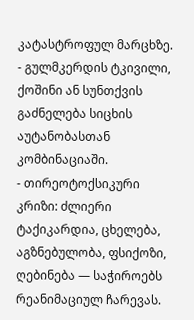კატასტროფულ მარცხზე.
- გულმკერდის ტკივილი, ქოშინი ან სუნთქვის გაძნელება სიცხის აუტანობასთან კომბინაციაში.
- თირეოტოქსიკური კრიზი: ძლიერი ტაქიკარდია, ცხელება, აგზნებულობა, ფსიქოზი, ღებინება — საჭიროებს რეანიმაციულ ჩარევას.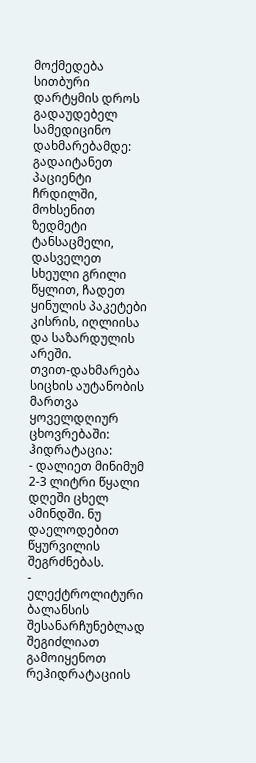მოქმედება სითბური დარტყმის დროს გადაუდებელ სამედიცინო დახმარებამდე: გადაიტანეთ პაციენტი ჩრდილში, მოხსენით ზედმეტი ტანსაცმელი, დასველეთ სხეული გრილი წყლით, ჩადეთ ყინულის პაკეტები კისრის, იღლიისა და საზარდულის არეში.
თვით-დახმარება
სიცხის აუტანობის მართვა ყოველდღიურ ცხოვრებაში:
ჰიდრატაცია:
- დალიეთ მინიმუმ 2-3 ლიტრი წყალი დღეში ცხელ ამინდში. ნუ დაელოდებით წყურვილის შეგრძნებას.
- ელექტროლიტური ბალანსის შესანარჩუნებლად შეგიძლიათ გამოიყენოთ რეჰიდრატაციის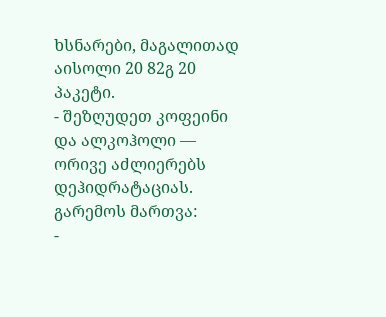ხსნარები, მაგალითად აისოლი 20 82გ 20 პაკეტი.
- შეზღუდეთ კოფეინი და ალკოჰოლი — ორივე აძლიერებს დეჰიდრატაციას.
გარემოს მართვა:
-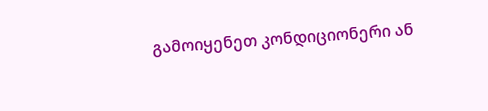გამოიყენეთ კონდიციონერი ან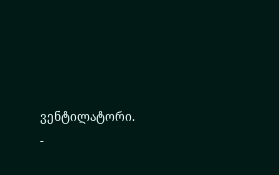ვენტილატორი.
-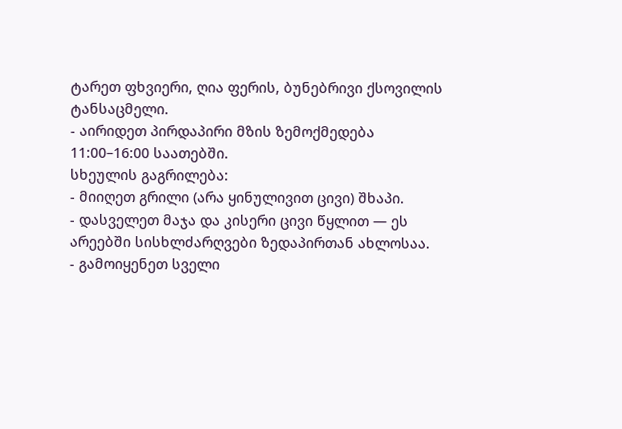ტარეთ ფხვიერი, ღია ფერის, ბუნებრივი ქსოვილის ტანსაცმელი.
- აირიდეთ პირდაპირი მზის ზემოქმედება 11:00–16:00 საათებში.
სხეულის გაგრილება:
- მიიღეთ გრილი (არა ყინულივით ცივი) შხაპი.
- დასველეთ მაჯა და კისერი ცივი წყლით — ეს არეებში სისხლძარღვები ზედაპირთან ახლოსაა.
- გამოიყენეთ სველი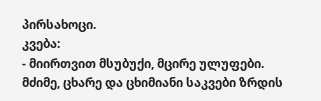პირსახოცი.
კვება:
- მიირთვით მსუბუქი, მცირე ულუფები. მძიმე, ცხარე და ცხიმიანი საკვები ზრდის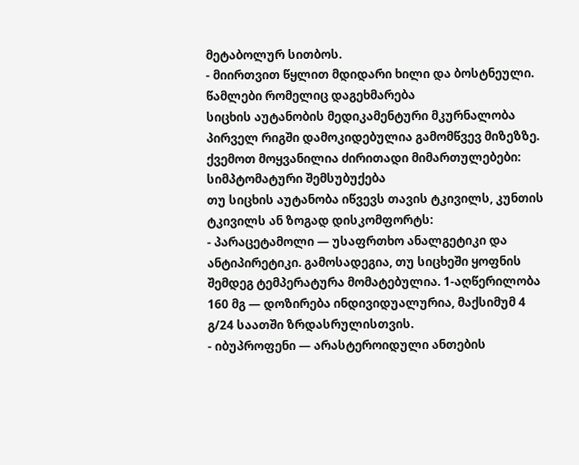მეტაბოლურ სითბოს.
- მიირთვით წყლით მდიდარი ხილი და ბოსტნეული.
წამლები რომელიც დაგეხმარება
სიცხის აუტანობის მედიკამენტური მკურნალობა პირველ რიგში დამოკიდებულია გამომწვევ მიზეზზე. ქვემოთ მოყვანილია ძირითადი მიმართულებები:
სიმპტომატური შემსუბუქება
თუ სიცხის აუტანობა იწვევს თავის ტკივილს, კუნთის ტკივილს ან ზოგად დისკომფორტს:
- პარაცეტამოლი — უსაფრთხო ანალგეტიკი და ანტიპირეტიკი. გამოსადეგია, თუ სიცხეში ყოფნის შემდეგ ტემპერატურა მომატებულია. 1-აღწერილობა 160 მგ — დოზირება ინდივიდუალურია, მაქსიმუმ 4 გ/24 საათში ზრდასრულისთვის.
- იბუპროფენი — არასტეროიდული ანთების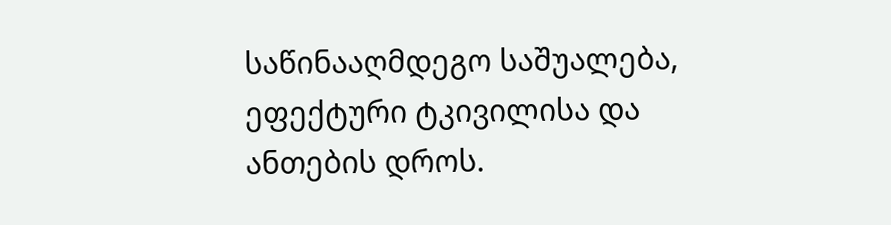საწინააღმდეგო საშუალება, ეფექტური ტკივილისა და ანთების დროს.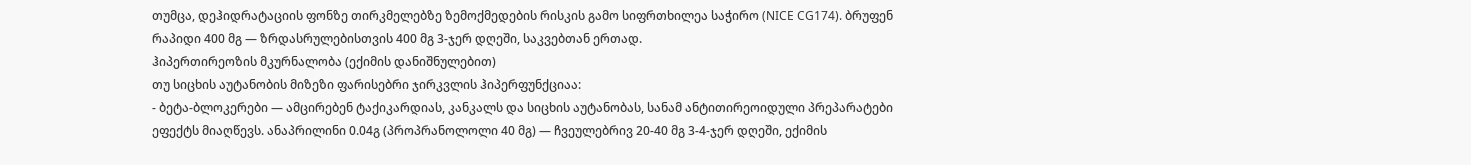თუმცა, დეჰიდრატაციის ფონზე თირკმელებზე ზემოქმედების რისკის გამო სიფრთხილეა საჭირო (NICE CG174). ბრუფენ რაპიდი 400 მგ — ზრდასრულებისთვის 400 მგ 3-ჯერ დღეში, საკვებთან ერთად.
ჰიპერთირეოზის მკურნალობა (ექიმის დანიშნულებით)
თუ სიცხის აუტანობის მიზეზი ფარისებრი ჯირკვლის ჰიპერფუნქციაა:
- ბეტა-ბლოკერები — ამცირებენ ტაქიკარდიას, კანკალს და სიცხის აუტანობას, სანამ ანტითირეოიდული პრეპარატები ეფექტს მიაღწევს. ანაპრილინი 0.04გ (პროპრანოლოლი 40 მგ) — ჩვეულებრივ 20-40 მგ 3-4-ჯერ დღეში, ექიმის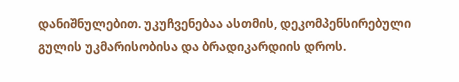დანიშნულებით. უკუჩვენებაა ასთმის, დეკომპენსირებული გულის უკმარისობისა და ბრადიკარდიის დროს.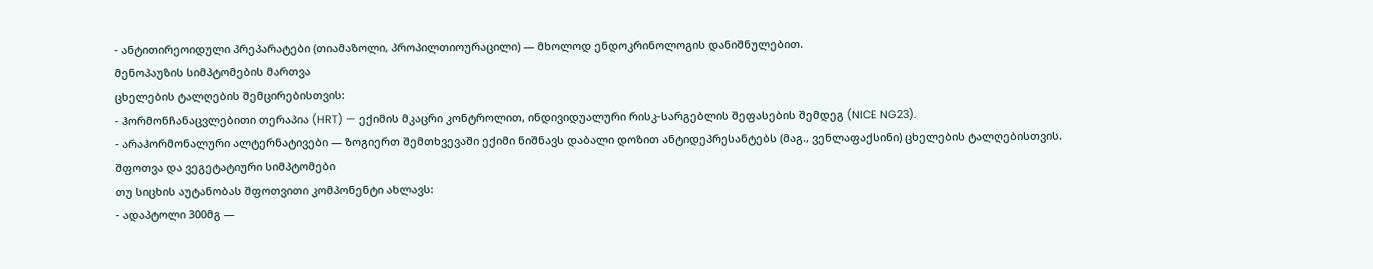- ანტითირეოიდული პრეპარატები (თიამაზოლი, პროპილთიოურაცილი) — მხოლოდ ენდოკრინოლოგის დანიშნულებით.
მენოპაუზის სიმპტომების მართვა
ცხელების ტალღების შემცირებისთვის:
- ჰორმონჩანაცვლებითი თერაპია (HRT) — ექიმის მკაცრი კონტროლით, ინდივიდუალური რისკ-სარგებლის შეფასების შემდეგ (NICE NG23).
- არაჰორმონალური ალტერნატივები — ზოგიერთ შემთხვევაში ექიმი ნიშნავს დაბალი დოზით ანტიდეპრესანტებს (მაგ., ვენლაფაქსინი) ცხელების ტალღებისთვის.
შფოთვა და ვეგეტატიური სიმპტომები
თუ სიცხის აუტანობას შფოთვითი კომპონენტი ახლავს:
- ადაპტოლი 300მგ —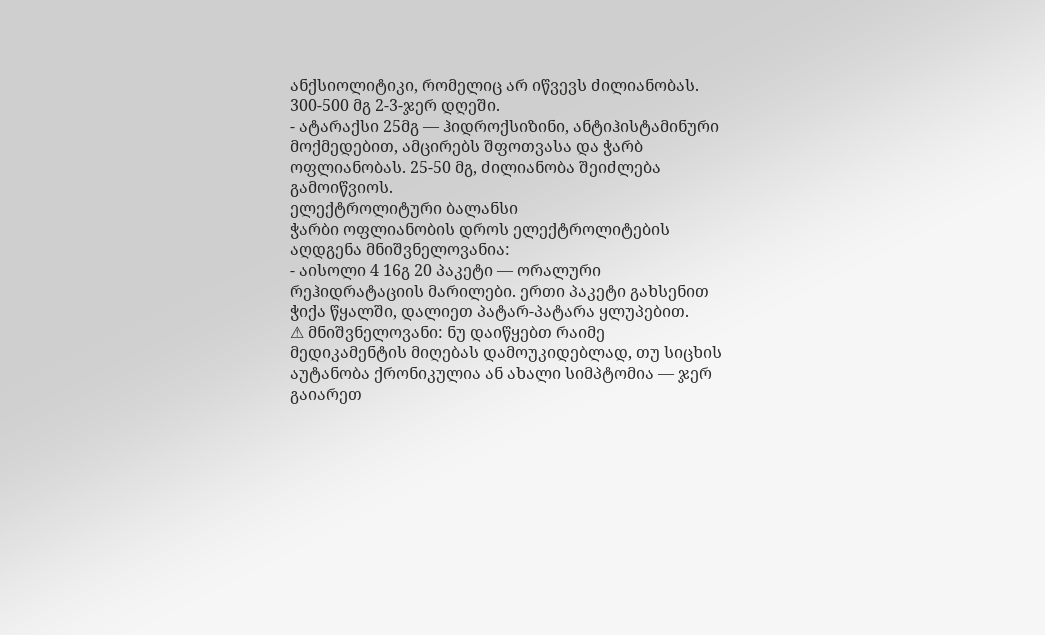ანქსიოლიტიკი, რომელიც არ იწვევს ძილიანობას. 300-500 მგ 2-3-ჯერ დღეში.
- ატარაქსი 25მგ — ჰიდროქსიზინი, ანტიჰისტამინური მოქმედებით, ამცირებს შფოთვასა და ჭარბ ოფლიანობას. 25-50 მგ, ძილიანობა შეიძლება გამოიწვიოს.
ელექტროლიტური ბალანსი
ჭარბი ოფლიანობის დროს ელექტროლიტების აღდგენა მნიშვნელოვანია:
- აისოლი 4 16გ 20 პაკეტი — ორალური რეჰიდრატაციის მარილები. ერთი პაკეტი გახსენით ჭიქა წყალში, დალიეთ პატარ-პატარა ყლუპებით.
⚠ მნიშვნელოვანი: ნუ დაიწყებთ რაიმე მედიკამენტის მიღებას დამოუკიდებლად, თუ სიცხის აუტანობა ქრონიკულია ან ახალი სიმპტომია — ჯერ გაიარეთ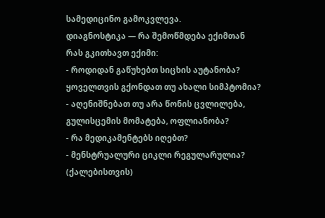სამედიცინო გამოკვლევა.
დიაგნოსტიკა — რა შემოწმდება ექიმთან
რას გკითხავთ ექიმი:
- როდიდან გაწუხებთ სიცხის აუტანობა? ყოველთვის გქონდათ თუ ახალი სიმპტომია?
- აღენიშნებათ თუ არა წონის ცვლილება, გულისცემის მომატება, ოფლიანობა?
- რა მედიკამენტებს იღებთ?
- მენსტრუალური ციკლი რეგულარულია? (ქალებისთვის)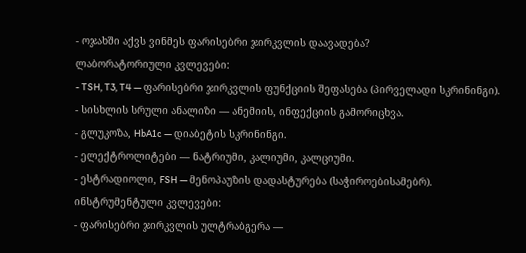- ოჯახში აქვს ვინმეს ფარისებრი ჯირკვლის დაავადება?
ლაბორატორიული კვლევები:
- TSH, T3, T4 — ფარისებრი ჯირკვლის ფუნქციის შეფასება (პირველადი სკრინინგი).
- სისხლის სრული ანალიზი — ანემიის, ინფექციის გამორიცხვა.
- გლუკოზა, HbA1c — დიაბეტის სკრინინგი.
- ელექტროლიტები — ნატრიუმი, კალიუმი, კალციუმი.
- ესტრადიოლი, FSH — მენოპაუზის დადასტურება (საჭიროებისამებრ).
ინსტრუმენტული კვლევები:
- ფარისებრი ჯირკვლის ულტრაბგერა —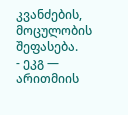კვანძების, მოცულობის შეფასება.
- ეკგ — არითმიის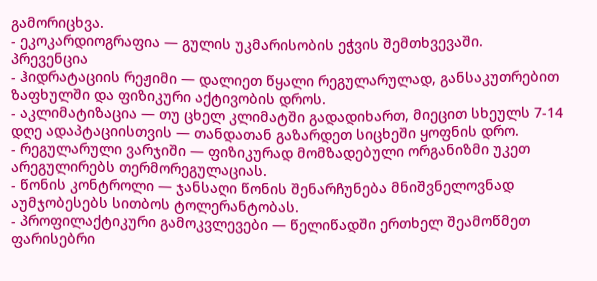გამორიცხვა.
- ეკოკარდიოგრაფია — გულის უკმარისობის ეჭვის შემთხვევაში.
პრევენცია
- ჰიდრატაციის რეჟიმი — დალიეთ წყალი რეგულარულად, განსაკუთრებით ზაფხულში და ფიზიკური აქტივობის დროს.
- აკლიმატიზაცია — თუ ცხელ კლიმატში გადადიხართ, მიეცით სხეულს 7-14 დღე ადაპტაციისთვის — თანდათან გაზარდეთ სიცხეში ყოფნის დრო.
- რეგულარული ვარჯიში — ფიზიკურად მომზადებული ორგანიზმი უკეთ არეგულირებს თერმორეგულაციას.
- წონის კონტროლი — ჯანსაღი წონის შენარჩუნება მნიშვნელოვნად აუმჯობესებს სითბოს ტოლერანტობას.
- პროფილაქტიკური გამოკვლევები — წელიწადში ერთხელ შეამოწმეთ ფარისებრი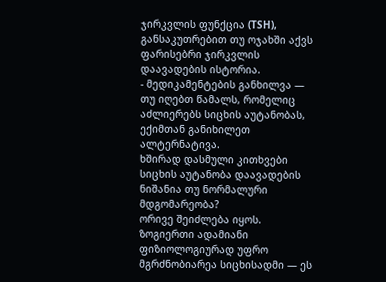ჯირკვლის ფუნქცია (TSH), განსაკუთრებით თუ ოჯახში აქვს ფარისებრი ჯირკვლის დაავადების ისტორია.
- მედიკამენტების განხილვა — თუ იღებთ წამალს, რომელიც აძლიერებს სიცხის აუტანობას, ექიმთან განიხილეთ ალტერნატივა.
ხშირად დასმული კითხვები
სიცხის აუტანობა დაავადების ნიშანია თუ ნორმალური მდგომარეობა?
ორივე შეიძლება იყოს. ზოგიერთი ადამიანი ფიზიოლოგიურად უფრო მგრძნობიარეა სიცხისადმი — ეს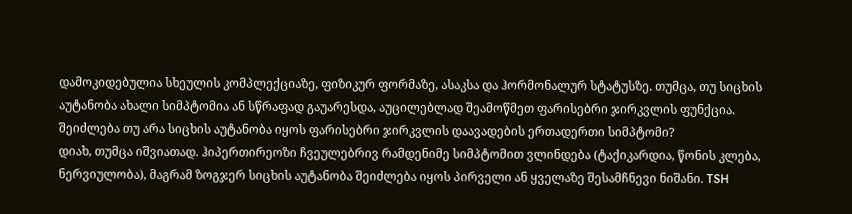დამოკიდებულია სხეულის კომპლექციაზე, ფიზიკურ ფორმაზე, ასაკსა და ჰორმონალურ სტატუსზე. თუმცა, თუ სიცხის აუტანობა ახალი სიმპტომია ან სწრაფად გაუარესდა, აუცილებლად შეამოწმეთ ფარისებრი ჯირკვლის ფუნქცია.
შეიძლება თუ არა სიცხის აუტანობა იყოს ფარისებრი ჯირკვლის დაავადების ერთადერთი სიმპტომი?
დიახ, თუმცა იშვიათად. ჰიპერთირეოზი ჩვეულებრივ რამდენიმე სიმპტომით ვლინდება (ტაქიკარდია, წონის კლება, ნერვიულობა), მაგრამ ზოგჯერ სიცხის აუტანობა შეიძლება იყოს პირველი ან ყველაზე შესამჩნევი ნიშანი. TSH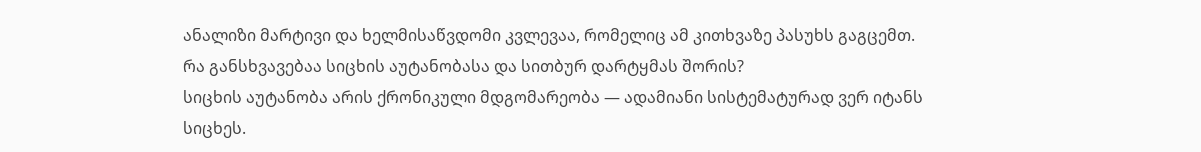ანალიზი მარტივი და ხელმისაწვდომი კვლევაა, რომელიც ამ კითხვაზე პასუხს გაგცემთ.
რა განსხვავებაა სიცხის აუტანობასა და სითბურ დარტყმას შორის?
სიცხის აუტანობა არის ქრონიკული მდგომარეობა — ადამიანი სისტემატურად ვერ იტანს სიცხეს.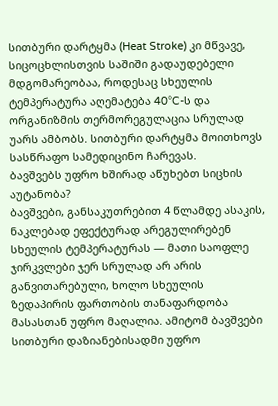სითბური დარტყმა (Heat Stroke) კი მწვავე, სიცოცხლისთვის საშიში გადაუდებელი მდგომარეობაა, როდესაც სხეულის ტემპერატურა აღემატება 40°C-ს და ორგანიზმის თერმორეგულაცია სრულად უარს ამბობს. სითბური დარტყმა მოითხოვს სასწრაფო სამედიცინო ჩარევას.
ბავშვებს უფრო ხშირად აწუხებთ სიცხის აუტანობა?
ბავშვები, განსაკუთრებით 4 წლამდე ასაკის, ნაკლებად ეფექტურად არეგულირებენ სხეულის ტემპერატურას — მათი საოფლე ჯირკვლები ჯერ სრულად არ არის განვითარებული, ხოლო სხეულის ზედაპირის ფართობის თანაფარდობა მასასთან უფრო მაღალია. ამიტომ ბავშვები სითბური დაზიანებისადმი უფრო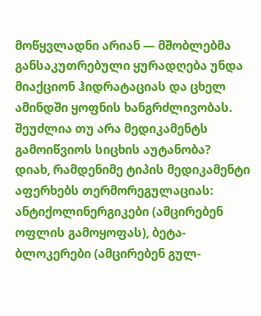მოწყვლადნი არიან — მშობლებმა განსაკუთრებული ყურადღება უნდა მიაქციონ ჰიდრატაციას და ცხელ ამინდში ყოფნის ხანგრძლივობას.
შეუძლია თუ არა მედიკამენტს გამოიწვიოს სიცხის აუტანობა?
დიახ, რამდენიმე ტიპის მედიკამენტი აფერხებს თერმორეგულაციას: ანტიქოლინერგიკები (ამცირებენ ოფლის გამოყოფას), ბეტა-ბლოკერები (ამცირებენ გულ-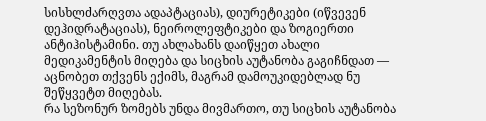სისხლძარღვთა ადაპტაციას), დიურეტიკები (იწვევენ დეჰიდრატაციას), ნეიროლეფტიკები და ზოგიერთი ანტიჰისტამინი. თუ ახლახანს დაიწყეთ ახალი მედიკამენტის მიღება და სიცხის აუტანობა გაგიჩნდათ — აცნობეთ თქვენს ექიმს, მაგრამ დამოუკიდებლად ნუ შეწყვეტთ მიღებას.
რა სეზონურ ზომებს უნდა მივმართო, თუ სიცხის აუტანობა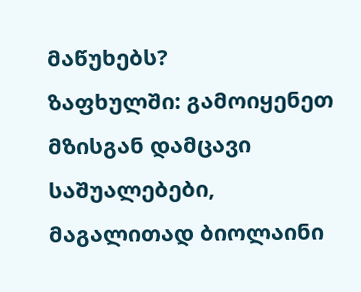მაწუხებს?
ზაფხულში: გამოიყენეთ მზისგან დამცავი საშუალებები, მაგალითად ბიოლაინი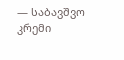— საბავშვო კრემი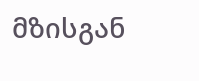მზისგან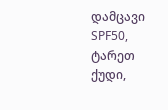დამცავი SPF50, ტარეთ ქუდი,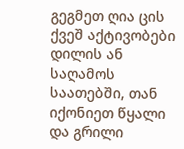გეგმეთ ღია ცის ქვეშ აქტივობები დილის ან საღამოს საათებში, თან იქონიეთ წყალი და გრილი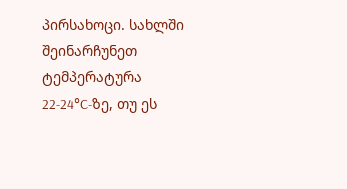პირსახოცი. სახლში შეინარჩუნეთ ტემპერატურა 22-24°C-ზე, თუ ეს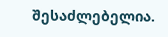შესაძლებელია.